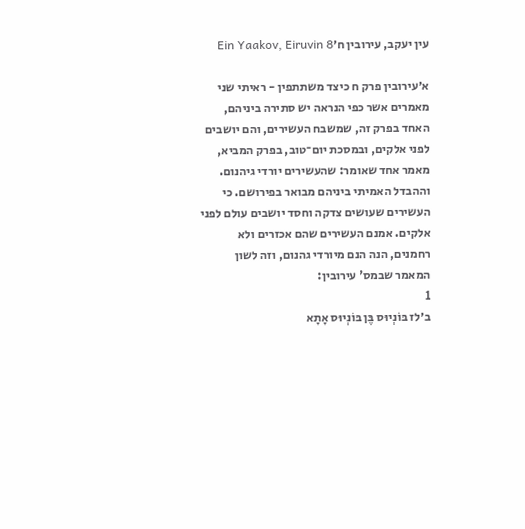עין יעקב, עירובין ח׳Ein Yaakov, Eiruvin 8

א׳עירובין פרק ח כיצד משתתפין - ראיתי שני מאמרים אשר כפי הנראה יש סתירה ביניהם, האחד בפרק זה, שמשבח העשירים, והם יושבים לפני אלקים, ובמסכת יום־טוב, בפרק המביא, מאמר אחד שאומר: שהעשירים יורדי גיהנום. וההבדל האמיתי ביניהם מבואר בפירושם. כי העשירים שעושים צדקה וחסד יושבים עולם לפני אלקים. אמנם העשירים שהם אכזרים ולא רחמנים, הנה הנם מיורדי גהנום, וזה לשון המאמר שבמס' עירובין:
1
ב׳לז בּוֹנְיוּס בֶּן בּוֹנְיוּס אָתָא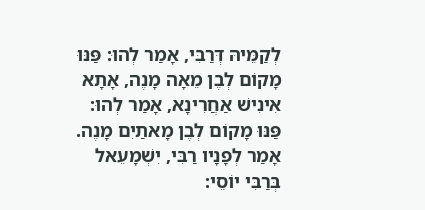לְקַמֵּיהּ דְּרַבִּי, אָמַר לְהוּ: פַּנּוּ מָקוֹם לְבֶן מֵאָה מָנֶה, אָתָא אִינִישׁ אַחֲרִינָא, אָמַר לְהוּ: פַּנּוּ מָקוֹם לְבֶן מָאתַיִם מָנֶה. אָמַר לְפָנָיו רַבִּי, יִשְׁמָעֵאל בְּרַבִּי יוֹסֵי: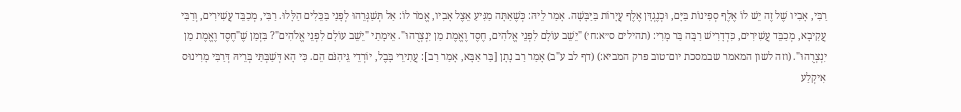רַבִּי, אָבִיו שֶׁל זֶה יֵשׁ לוֹ אֶלֶף סְפִינוֹת בַּיָּם, וּכְנֶגְדָּן אֶלֶף עֲיָרוֹת בַּיַּבָּשָׁה. אָמַר לֵיהּ: כְּשֶׁאַתָּה מַגִּיעַ אֵצֶל אָבִיו, אֱמֹר לוֹ: אַל תְּשַׁגְּרֵהוּ לְפָנַי בַּכֵּלִים הַלָּלוּ. רַבִּי, מְכַבֵּד עֲשִׁירִים, וְרַבִּי עֲקִיבָא, מְכַבֵּד עֲשִׁירִים, כִּדְדָרִישׁ רַבָּה בַּר מָרִי: (תהילים ס״א:ח׳) "יֵשֵׁב עוֹלָם לִפְנֵי אֱלֹהִים, חֶסֶד וֶאֱמֶת מַן יִנְצְרֻהוּ". אֵימָתַי "יֵשֵׁב עוֹלָם לִפְנֵי אֱלֹהִים"? בִּזְמַן שֶׁ"חֶסֶד וֶאֱמֶת מַן יִנְצְרֻהוּ". (וזה לשון המאמר שבמסכת יום־טוב פרק המביא:) (דף לב ע"ב) אָמַר רַב נָתָן [בַּר אַבָּא, אָמַר רַב]: עֲתִירֵי בָּבֶל, יוֹרְדֵי גֵּיהִנֹּם הֵם. כִּי הָא דְּשַׁבְּתַּי בְּרֵיהּ דְּרַבִּי מָרִינוּס אִיקְלַע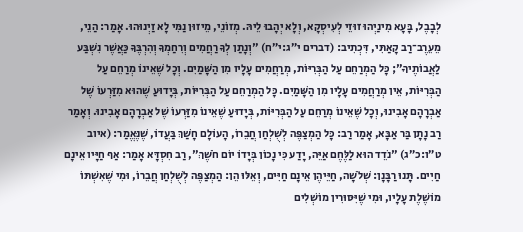לְבָבֶל, בָּעָא מִינַיְהוּ זוּזֵי לְעִיסְקָא, וְלָא יְהָבוּ לֵיהּ. מְזוֹנֵי, מֵיזוּן נַמִּי לָא זַיְנוּהוּ. אָמַר: הַנֵי, מֵעֵרֶב־רַב קָאַתִּי, דִּכְתִיב: (דברים י״ג:י״ח) "וְנָתַן לְךָ רַחֲמִים וְרִחַמְךָ וְהִרְבֶּךָ כַּאֲשֶׁר נִשְׁבַּע לַאֲבוֹתֶיךָ"; כָּל הַמְרַחֵם עַל הַבְּרִיּוֹת, מְרַחֲמִים עָלָיו מִן הַשָּׁמַיִם. וְכָל שֶׁאֵינוֹ מְרַחֵם עַל הַבְּרִיּוֹת, אֵין מְרַחֲמִים עָלָיו מִן הַשָּׁמַיִם. כָּל הַמְרַחֵם עַל הַבְּרִיּוֹת, בְּיָדוּעַ שֶׁהוּא מִזַּרְעוֹ שֶׁל אַבְרָהָם אָבִינוּ, וְכָל שֶׁאֵינוֹ מְרַחֵם עַל הַבְּרִיּוֹת, בְּיָדוּעַ שֶׁאֵינוֹ מִזַּרְעוֹ שֶׁל אַבְרָהָם אָבִינוּ. וְאָמַר רַב נָתָן בַּר אַבָּא, אָמַר רַב: כָּל הַמְצַפֶּה לְשֻׁלְחַן חֲבֵרוֹ, הָעוֹלָם חָשַׁךְ בַּעֲדוֹ, שֶׁנֶּאֱמַר: (איוב ט״ו:כ״ג) "נֹדֵד הוּא לַלֶּחֶם אַיֵּה, יָדַע כִּי נָכוֹן בְּיָדוֹ יוֹם חֹשֶׁךְ", רַב חִסְדָּא אָמַר: אַף חַיָּיו אֵינָם חַיִים. תָּנוּ רַבָּנָן: שְׁלֹשָׁה, חַיֵּיהֶן אֵינָם חַיִּים, וְאֵלּוּ הֵן: הַמְצַפֶּה לְשֻׁלְחַן חֲבֵרוֹ, וּמִי שֶׁאִשְׁתּוֹ מוֹשֶׁלֶת עָלָיו, וּמִי שֶׁיִּסּוּרִין מוֹשְׁלִים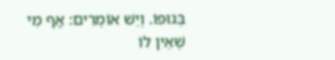בְּגוּפוֹ. וְיֵשׁ אוֹמְרִים: אַף מִי שֶׁאֵין לוֹ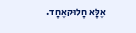אֶלָּא חָלוּקאֶחָד.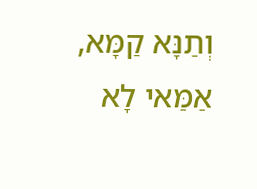וְתַנָּא קַמָּא, אַמַּאי לָא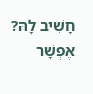חָשִׁיב לָהּ? אֶפְשָׁר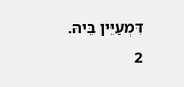דִּמְעַיֵּין בֵּיהּ.
2